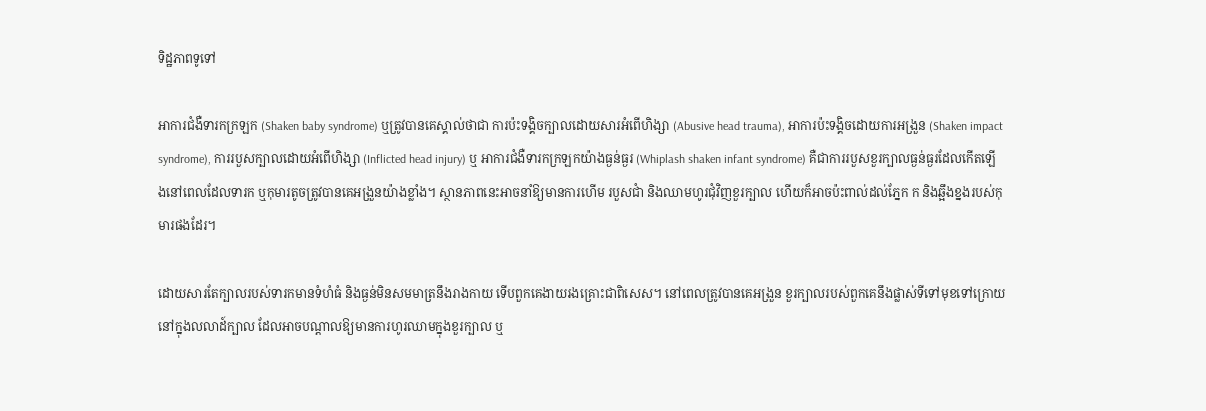ទិដ្ឋភាពទូទៅ

អាការជំងឺទារកក្រឡក (Shaken baby syndrome) ឬត្រូវបានគេស្គាល់ថាជា ការប៉ះទង្គិចក្បាលដោយសារអំពើហិង្សា (Abusive head trauma), អាការប៉ះទង្គិចដោយការអង្រួន (Shaken impact syndrome), ការរបួសក្បាលដោយអំពើហិង្សា (Inflicted head injury) ឬ អាការជំងឺទារកក្រឡកយ៉ាងធ្ងន់ធ្ងរ (Whiplash shaken infant syndrome) គឺជាការរបួសខួរក្បាលធ្ងន់ធ្ងរដែលកើតឡើងនៅពេលដែលទារក ឬកុមារតូចត្រូវបានគេអង្រួនយ៉ាងខ្លាំង។ ស្ថានភាពនេះអាចនាំឱ្យមានការហើម របួសជាំ និងឈាមហូរជុំវិញខួរក្បាល ហើយក៏អាចប៉ះពាល់ដល់ភ្នែក ក និងឆ្អឹងខ្នងរបស់កុមារផងដែរ។

ដោយសារតែក្បាលរបស់ទារកមានទំហំធំ និងធ្ងន់មិនសមមាត្រនឹងរាងកាយ ទើបពួកគេងាយរងគ្រោះជាពិសេស។ នៅពេលត្រូវបានគេអង្រួន ខួរក្បាលរបស់ពួកគេនឹងផ្លាស់ទីទៅមុខទៅក្រោយនៅក្នុងលលាដ៍ក្បាល ដែលអាចបណ្តាលឱ្យមានការហូរឈាមក្នុងខួរក្បាល ឬ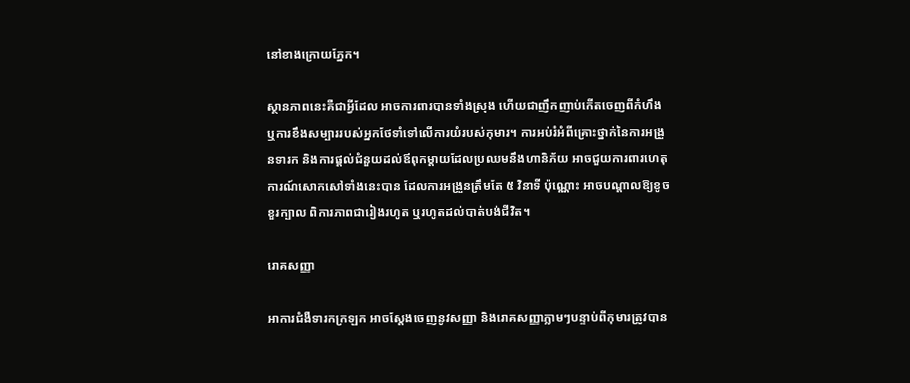នៅខាងក្រោយភ្នែក។

ស្ថានភាពនេះគឺជាអ្វីដែល អាចការពារបានទាំងស្រុង ហើយជាញឹកញាប់កើតចេញពីកំហឹង ឬការខឹងសម្បាររបស់អ្នកថែទាំទៅលើការយំរបស់កុមារ។ ការអប់រំអំពីគ្រោះថ្នាក់នៃការអង្រួនទារក និងការផ្តល់ជំនួយដល់ឪពុកម្តាយដែលប្រឈមនឹងហានិភ័យ អាចជួយការពារហេតុការណ៍សោកសៅទាំងនេះបាន ដែលការអង្រួនត្រឹមតែ ៥ វិនាទី ប៉ុណ្ណោះ អាចបណ្តាលឱ្យខូចខួរក្បាល ពិការភាពជារៀងរហូត ឬរហូតដល់បាត់បង់ជីវិត។

រោគសញ្ញា

អាការជំងឺទារកក្រឡក អាចស្តែងចេញនូវសញ្ញា និងរោគសញ្ញាភ្លាមៗបន្ទាប់ពីកុមារត្រូវបាន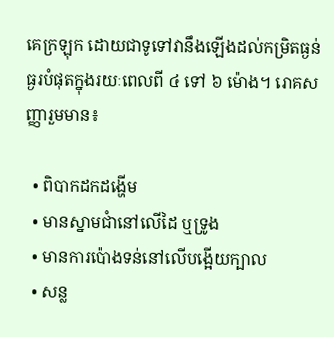គេក្រឡុក ដោយជាទូទៅវានឹងឡើងដល់កម្រិតធ្ងន់ធ្ងរបំផុតក្នុងរយៈពេលពី ៤ ទៅ ៦ ម៉ោង។ រោគសញ្ញារួមមាន៖

  • ពិបាកដកដង្ហើម
  • មានស្នាមជាំនៅលើដៃ ឬទ្រូង
  • មានការប៉ោងទន់នៅលើបង្អើយក្បាល
  • សន្ល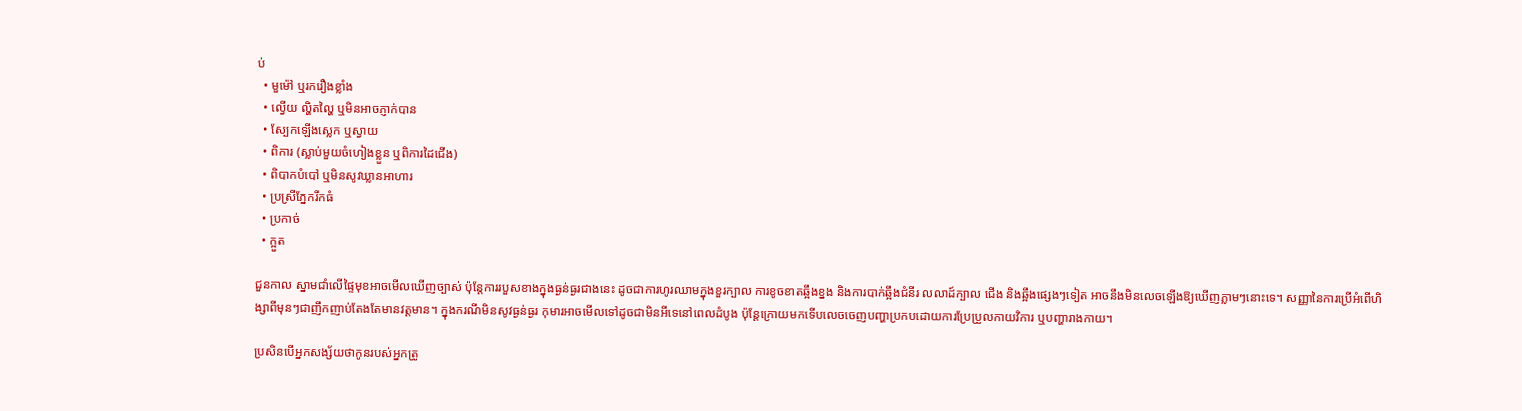ប់
  • មួម៉ៅ ឬរករឿងខ្លាំង
  • ល្វើយ ល្ហិតល្ហៃ ឬមិនអាចភ្ញាក់បាន
  • ស្បែកឡើងស្លេក ឬស្វាយ
  • ពិការ (ស្លាប់មួយចំហៀងខ្លួន ឬពិការដៃជើង)
  • ពិបាកបំបៅ ឬមិនសូវឃ្លានអាហារ
  • ប្រស្រីភ្នែករីកធំ
  • ប្រកាច់
  • ក្អួត

ជួនកាល ស្នាមជាំលើផ្ទៃមុខអាចមើលឃើញច្បាស់ ប៉ុន្តែការរបួសខាងក្នុងធ្ងន់ធ្ងរជាងនេះ ដូចជាការហូរឈាមក្នុងខួរក្បាល ការខូចខាតឆ្អឹងខ្នង និងការបាក់ឆ្អឹងជំនីរ លលាដ៍ក្បាល ជើង និងឆ្អឹងផ្សេងៗទៀត អាចនឹងមិនលេចឡើងឱ្យឃើញភ្លាមៗនោះទេ។ សញ្ញានៃការប្រើអំពើហិង្សាពីមុនៗជាញឹកញាប់តែងតែមានវត្តមាន។ ក្នុងករណីមិនសូវធ្ងន់ធ្ងរ កុមារអាចមើលទៅដូចជាមិនអីទេនៅពេលដំបូង ប៉ុន្តែក្រោយមកទើបលេចចេញបញ្ហាប្រកបដោយការប្រែប្រួលកាយវិការ ឬបញ្ហារាងកាយ។

ប្រសិនបើអ្នកសង្ស័យថាកូនរបស់អ្នកត្រូ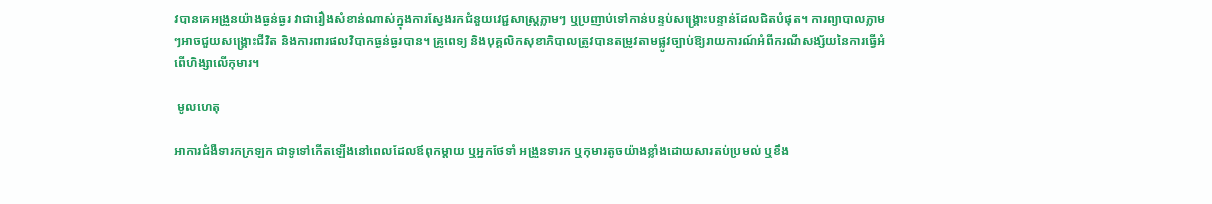វបានគេអង្រួនយ៉ាងធ្ងន់ធ្ងរ វាជារឿងសំខាន់ណាស់ក្នុងការស្វែងរកជំនួយវេជ្ជសាស្ត្រភ្លាមៗ ឬប្រញាប់ទៅកាន់បន្ទប់សង្គ្រោះបន្ទាន់ដែលជិតបំផុត។ ការព្យាបាលភ្លាមៗអាចជួយសង្គ្រោះជីវិត និងការពារផលវិបាកធ្ងន់ធ្ងរបាន។ គ្រូពេទ្យ និងបុគ្គលិកសុខាភិបាលត្រូវបានតម្រូវតាមផ្លូវច្បាប់ឱ្យរាយការណ៍អំពីករណីសង្ស័យនៃការធ្វើអំពើហិង្សាលើកុមារ។

 មូលហេតុ

អាការជំងឺទារកក្រឡក ជាទូទៅកើតឡើងនៅពេលដែលឪពុកម្តាយ ឬអ្នកថែទាំ អង្រួនទារក ឬកុមារតូចយ៉ាងខ្លាំងដោយសារតប់ប្រមល់ ឬខឹង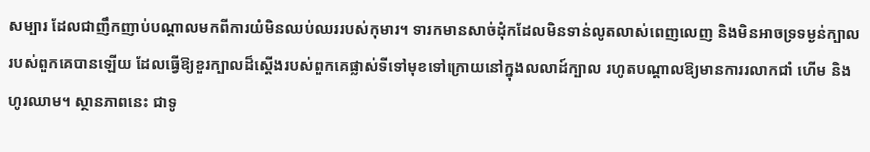សម្បារ ដែលជាញឹកញាប់បណ្តាលមកពីការយំមិនឈប់ឈររបស់កុមារ។ ទារកមានសាច់ដុំកដែលមិនទាន់លូតលាស់ពេញលេញ និងមិនអាចទ្រទម្ងន់ក្បាលរបស់ពួកគេបានឡើយ ដែលធ្វើឱ្យខួរក្បាលដ៏ស្តើងរបស់ពួកគេផ្លាស់ទីទៅមុខទៅក្រោយនៅក្នុងលលាដ៍ក្បាល រហូតបណ្តាលឱ្យមានការរលាកជាំ ហើម និងហូរឈាម។ ស្ថានភាពនេះ ជាទូ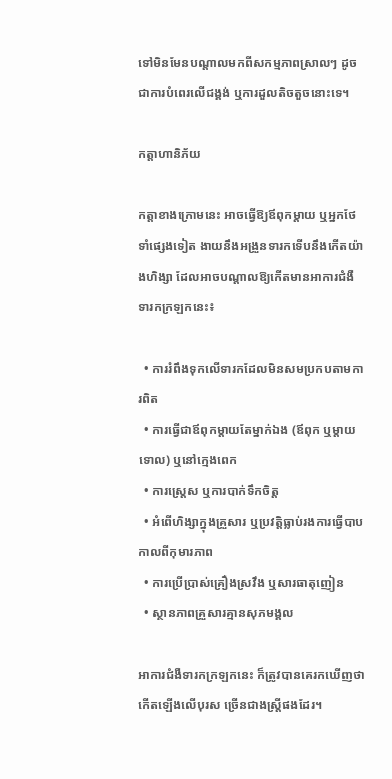ទៅមិនមែនបណ្តាលមកពីសកម្មភាពស្រាលៗ ដូចជាការបំពេរលើជង្គង់ ឬការដួលតិចតួចនោះទេ។

កត្តាហានិភ័យ

កត្តាខាងក្រោមនេះ អាចធ្វើឱ្យឪពុកម្តាយ ឬអ្នកថែទាំផ្សេងទៀត ងាយនឹងអង្រួនទារកទើបនឹងកើតយ៉ាងហិង្សា ដែលអាចបណ្តាលឱ្យកើតមានអាការជំងឺទារកក្រឡកនេះ៖

  • ការរំពឹងទុកលើទារកដែលមិនសមប្រកបតាមការពិត
  • ការធ្វើជាឪពុកម្តាយតែម្នាក់ឯង (ឪពុក ឬម្តាយទោល) ឬនៅក្មេងពេក
  • ការស្រ្តេស ឬការបាក់ទឹកចិត្ត
  • អំពើហិង្សាក្នុងគ្រួសារ ឬប្រវត្តិធ្លាប់រងការធ្វើបាបកាលពីកុមារភាព
  • ការប្រើប្រាស់គ្រឿងស្រវឹង ឬសារធាតុញៀន
  • ស្ថានភាពគ្រួសារគ្មានសុភមង្គល

អាការជំងឺទារកក្រឡកនេះ ក៏ត្រូវបានគេរកឃើញថាកើតឡើងលើបុរស ច្រើនជាងស្ត្រីផងដែរ។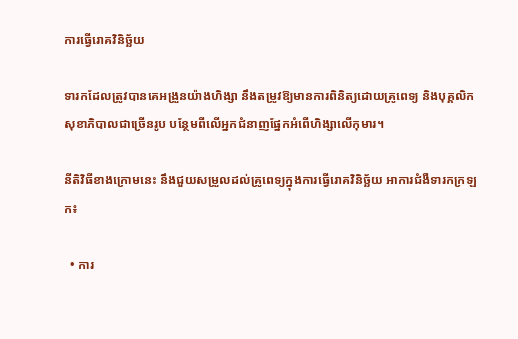ការធ្វើរោគវិនិច្ឆ័យ

ទារកដែលត្រូវបានគេអង្រួនយ៉ាងហិង្សា នឹងតម្រូវឱ្យមានការពិនិត្យដោយគ្រូពេទ្យ និងបុគ្គលិកសុខាភិបាលជាច្រើនរូប បន្ថែមពីលើអ្នកជំនាញផ្នែកអំពើហិង្សាលើកុមារ។

នីតិវិធីខាងក្រោមនេះ នឹងជួយសម្រួលដល់គ្រូពេទ្យក្នុងការធ្វើរោគវិនិច្ឆ័យ អាការជំងឺទារកក្រឡក៖

  • ការ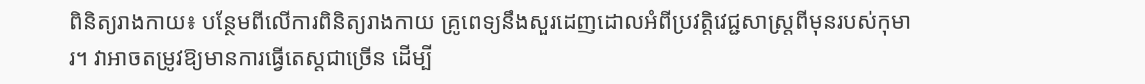ពិនិត្យរាងកាយ៖ បន្ថែមពីលើការពិនិត្យរាងកាយ គ្រូពេទ្យនឹងសួរដេញដោលអំពីប្រវត្តិវេជ្ជសាស្ត្រពីមុនរបស់កុមារ។ វាអាចតម្រូវឱ្យមានការធ្វើតេស្តជាច្រើន ដើម្បី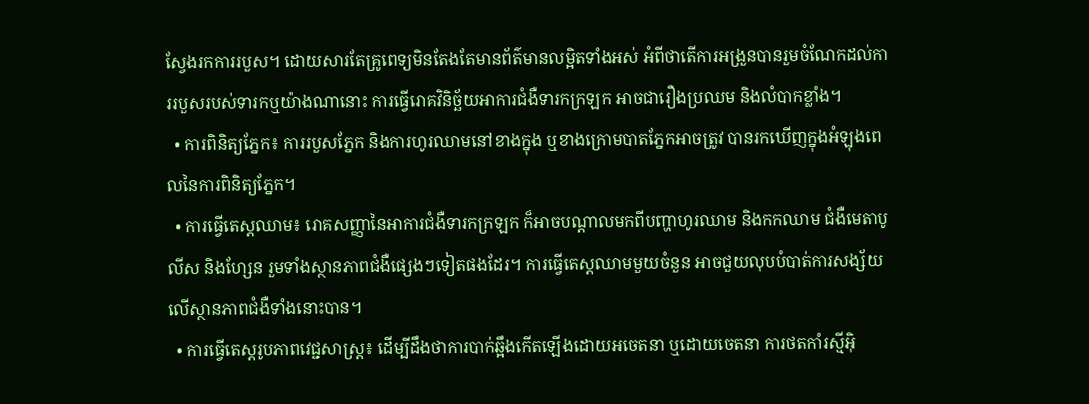ស្វែងរកការរបួស។ ដោយសារតែគ្រូពេទ្យមិនតែងតែមានព័ត៌មានលម្អិតទាំងអស់ អំពីថាតើការអង្រួនបានរួមចំណែកដល់ការរបួសរបស់ទារកឬយ៉ាងណានោះ ការធ្វើរោគវិនិច្ឆ័យអាការជំងឺទារកក្រឡក អាចជារឿងប្រឈម និងលំបាកខ្លាំង។
  • ការពិនិត្យភ្នែក៖ ការរបួសភ្នែក និងការហូរឈាមនៅខាងក្នុង ឬខាងក្រោមបាតភ្នែកអាចត្រូវ បានរកឃើញក្នុងអំឡុងពេលនៃការពិនិត្យភ្នែក។
  • ការធ្វើតេស្តឈាម៖ រោគសញ្ញានៃអាការជំងឺទារកក្រឡក ក៏អាចបណ្តាលមកពីបញ្ហាហូរឈាម និងកកឈាម ជំងឺមេតាបូលីស និងហ្សែន រួមទាំងស្ថានភាពជំងឺផ្សេងៗទៀតផងដែរ។ ការធ្វើតេស្តឈាមមួយចំនួន អាចជួយលុបបំបាត់ការសង្ស័យលើស្ថានភាពជំងឺទាំងនោះបាន។
  • ការធ្វើតេស្តរូបភាពវេជ្ជសាស្ត្រ៖ ដើម្បីដឹងថាការបាក់ឆ្អឹងកើតឡើងដោយអចេតនា ឬដោយចេតនា ការថតកាំរស្មីអ៊ិ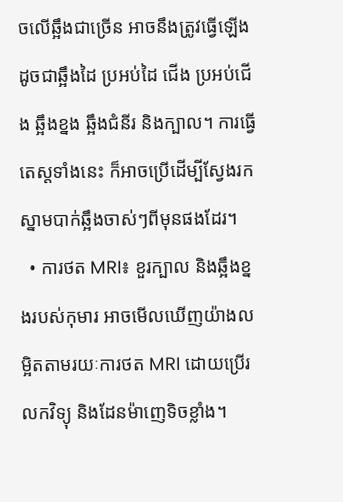ចលើឆ្អឹងជាច្រើន អាចនឹងត្រូវធ្វើឡើង ដូចជាឆ្អឹងដៃ ប្រអប់ដៃ ជើង ប្រអប់ជើង ឆ្អឹងខ្នង ឆ្អឹងជំនីរ និងក្បាល។ ការធ្វើតេស្តទាំងនេះ ក៏អាចប្រើដើម្បីស្វែងរកស្នាមបាក់ឆ្អឹងចាស់ៗពីមុនផងដែរ។
  • ការថត MRI៖ ខួរក្បាល និងឆ្អឹងខ្នងរបស់កុមារ អាចមើលឃើញយ៉ាងលម្អិតតាមរយៈការថត MRI ដោយប្រើរលកវិទ្យុ និងដែនម៉ាញេទិចខ្លាំង។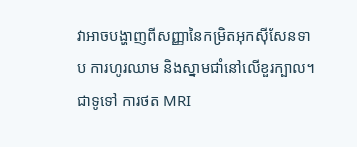វាអាចបង្ហាញពីសញ្ញានៃកម្រិតអុកស៊ីសែនទាប ការហូរឈាម និងស្នាមជាំនៅលើខួរក្បាល។ ជាទូទៅ ការថត MRI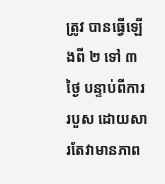ត្រូវ បានធ្វើឡើងពី ២ ទៅ ៣ ថ្ងៃ បន្ទាប់ពីការរបួស ដោយសារតែវាមានភាព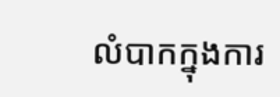លំបាកក្នុងការ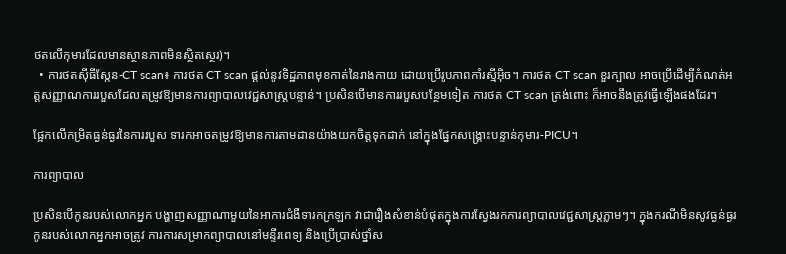ថតលើកុមារដែលមានស្ថានភាពមិនស្ថិតស្ថេរ)។
  • ការថតស៊ីធីស្កែន-CT scan៖ ការថត CT scan ផ្តល់នូវទិដ្ឋភាពមុខកាត់នៃរាងកាយ ដោយប្រើរូបភាពកាំរស្មីអ៊ិច។ ការថត CT scan ខួរក្បាល អាចប្រើដើម្បីកំណត់អត្តសញ្ញាណការរបួសដែលតម្រូវឱ្យមានការព្យាបាលវេជ្ជសាស្ត្របន្ទាន់។ ប្រសិនបើមានការរបួសបន្ថែមទៀត ការថត CT scan ត្រង់ពោះ ក៏អាចនឹងត្រូវធ្វើឡើងផងដែរ។

ផ្អែកលើកម្រិតធ្ងន់ធ្ងរនៃការរបួស ទារកអាចតម្រូវឱ្យមានការតាមដានយ៉ាងយកចិត្តទុកដាក់ នៅក្នុងផ្នែកសង្គ្រោះបន្ទាន់កុមារ-PICU។

ការព្យាបាល

ប្រសិនបើកូនរបស់លោកអ្នក បង្ហាញសញ្ញាណាមួយនៃអាការជំងឺទារកក្រឡក វាជារឿងសំខាន់បំផុតក្នុងការស្វែងរកការព្យាបាលវេជ្ជសាស្ត្រភ្លាមៗ។ ក្នុងករណីមិនសូវធ្ងន់ធ្ងរ កូនរបស់លោកអ្នកអាចត្រូវ ការការសម្រាកព្យាបាលនៅមន្ទីរពេទ្យ និងប្រើប្រាស់ថ្នាំស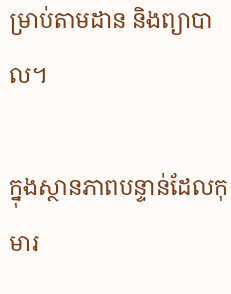ម្រាប់តាមដាន និងព្យាបាល។

ក្នុងស្ថានភាពបន្ទាន់ដែលកុមារ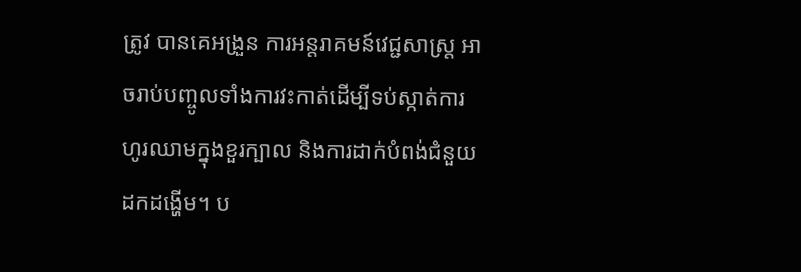ត្រូវ បានគេអង្រួន ការអន្តរាគមន៍វេជ្ជសាស្ត្រ អាចរាប់បញ្ចូលទាំងការវះកាត់ដើម្បីទប់ស្កាត់ការហូរឈាមក្នុងខួរក្បាល និងការដាក់បំពង់ជំនួយដកដង្ហើម។ ប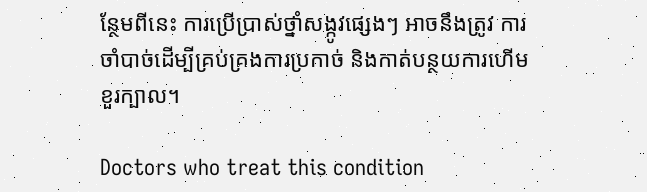ន្ថែមពីនេះ ការប្រើប្រាស់ថ្នាំសង្កូវផ្សេងៗ អាចនឹងត្រូវ ការចាំបាច់ដើម្បីគ្រប់គ្រងការប្រកាច់ និងកាត់បន្ថយការហើមខួរក្បាល។

Doctors who treat this condition